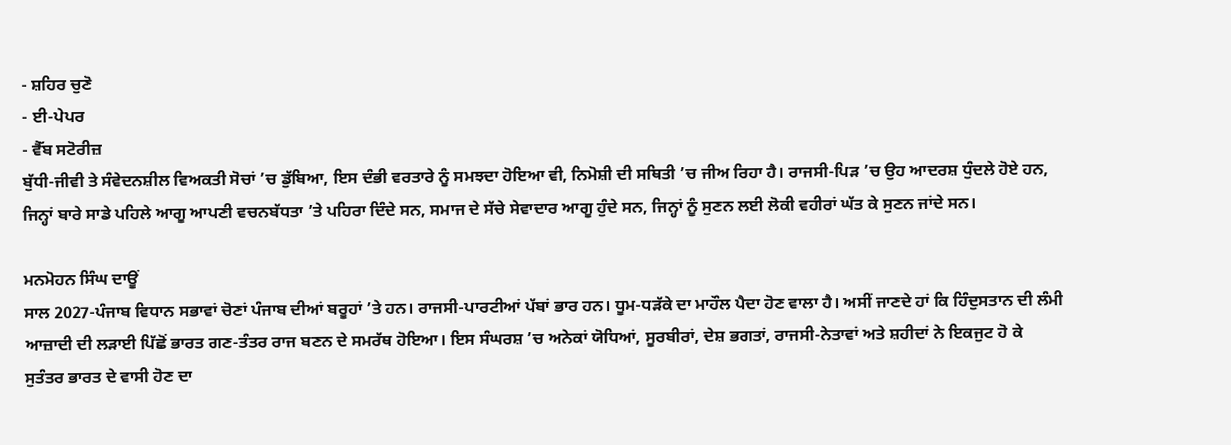- ਸ਼ਹਿਰ ਚੁਣੋ
- ਈ-ਪੇਪਰ
- ਵੈੱਬ ਸਟੋਰੀਜ਼
ਬੁੱਧੀ-ਜੀਵੀ ਤੇ ਸੰਵੇਦਨਸ਼ੀਲ ਵਿਅਕਤੀ ਸੋਚਾਂ ’ਚ ਡੁੱਬਿਆ, ਇਸ ਦੰਭੀ ਵਰਤਾਰੇ ਨੂੰ ਸਮਝਦਾ ਹੋਇਆ ਵੀ, ਨਿਮੋਸ਼ੀ ਦੀ ਸਥਿਤੀ ’ਚ ਜੀਅ ਰਿਹਾ ਹੈ। ਰਾਜਸੀ-ਪਿੜ ’ਚ ਉਹ ਆਦਰਸ਼ ਧੁੰਦਲੇ ਹੋਏ ਹਨ, ਜਿਨ੍ਹਾਂ ਬਾਰੇ ਸਾਡੇ ਪਹਿਲੇ ਆਗੂ ਆਪਣੀ ਵਚਨਬੱਧਤਾ ’ਤੇ ਪਹਿਰਾ ਦਿੰਦੇ ਸਨ, ਸਮਾਜ ਦੇ ਸੱਚੇ ਸੇਵਾਦਾਰ ਆਗੂ ਹੁੰਦੇ ਸਨ, ਜਿਨ੍ਹਾਂ ਨੂੰ ਸੁਣਨ ਲਈ ਲੋਕੀ ਵਹੀਰਾਂ ਘੱਤ ਕੇ ਸੁਣਨ ਜਾਂਦੇ ਸਨ।

ਮਨਮੋਹਨ ਸਿੰਘ ਦਾਊਂ
ਸਾਲ 2027-ਪੰਜਾਬ ਵਿਧਾਨ ਸਭਾਵਾਂ ਚੋਣਾਂ ਪੰਜਾਬ ਦੀਆਂ ਬਰੂਹਾਂ ’ਤੇ ਹਨ। ਰਾਜਸੀ-ਪਾਰਟੀਆਂ ਪੱਬਾਂ ਭਾਰ ਹਨ। ਧੂਮ-ਧੜੱਕੇ ਦਾ ਮਾਹੌਲ ਪੈਦਾ ਹੋਣ ਵਾਲਾ ਹੈ। ਅਸੀਂ ਜਾਣਦੇ ਹਾਂ ਕਿ ਹਿੰਦੁਸਤਾਨ ਦੀ ਲੰਮੀ ਆਜ਼ਾਦੀ ਦੀ ਲੜਾਈ ਪਿੱਛੋਂ ਭਾਰਤ ਗਣ-ਤੰਤਰ ਰਾਜ ਬਣਨ ਦੇ ਸਮਰੱਥ ਹੋਇਆ। ਇਸ ਸੰਘਰਸ਼ ’ਚ ਅਨੇਕਾਂ ਯੋਧਿਆਂ, ਸੂਰਬੀਰਾਂ, ਦੇਸ਼ ਭਗਤਾਂ, ਰਾਜਸੀ-ਨੇਤਾਵਾਂ ਅਤੇ ਸ਼ਹੀਦਾਂ ਨੇ ਇਕਜੁਟ ਹੋ ਕੇ ਸੁਤੰਤਰ ਭਾਰਤ ਦੇ ਵਾਸੀ ਹੋਣ ਦਾ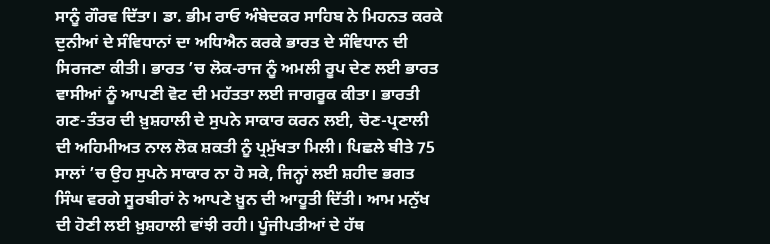ਸਾਨੂੰ ਗੌਰਵ ਦਿੱਤਾ। ਡਾ. ਭੀਮ ਰਾਓ ਅੰਬੇਦਕਰ ਸਾਹਿਬ ਨੇ ਮਿਹਨਤ ਕਰਕੇ ਦੁਨੀਆਂ ਦੇ ਸੰਵਿਧਾਨਾਂ ਦਾ ਅਧਿਐਨ ਕਰਕੇ ਭਾਰਤ ਦੇ ਸੰਵਿਧਾਨ ਦੀ ਸਿਰਜਣਾ ਕੀਤੀ। ਭਾਰਤ ’ਚ ਲੋਕ-ਰਾਜ ਨੂੰ ਅਮਲੀ ਰੂਪ ਦੇਣ ਲਈ ਭਾਰਤ ਵਾਸੀਆਂ ਨੂੰ ਆਪਣੀ ਵੋਟ ਦੀ ਮਹੱਤਤਾ ਲਈ ਜਾਗਰੂਕ ਕੀਤਾ। ਭਾਰਤੀ ਗਣ-ਤੰਤਰ ਦੀ ਖ਼ੁਸ਼ਹਾਲੀ ਦੇ ਸੁਪਨੇ ਸਾਕਾਰ ਕਰਨ ਲਈ, ਚੋਣ-ਪ੍ਰਣਾਲੀ ਦੀ ਅਹਿਮੀਅਤ ਨਾਲ ਲੋਕ ਸ਼ਕਤੀ ਨੂੰ ਪ੍ਰਮੁੱਖਤਾ ਮਿਲੀ। ਪਿਛਲੇ ਬੀਤੇ 75 ਸਾਲਾਂ ’ਚ ਉਹ ਸੁਪਨੇ ਸਾਕਾਰ ਨਾ ਹੋ ਸਕੇ, ਜਿਨ੍ਹਾਂ ਲਈ ਸ਼ਹੀਦ ਭਗਤ ਸਿੰਘ ਵਰਗੇ ਸੂਰਬੀਰਾਂ ਨੇ ਆਪਣੇ ਖ਼ੂਨ ਦੀ ਆਹੂਤੀ ਦਿੱਤੀ। ਆਮ ਮਨੁੱਖ ਦੀ ਹੋਣੀ ਲਈ ਖ਼ੁਸ਼ਹਾਲੀ ਵਾਂਝੀ ਰਹੀ। ਪੂੰਜੀਪਤੀਆਂ ਦੇ ਹੱਥ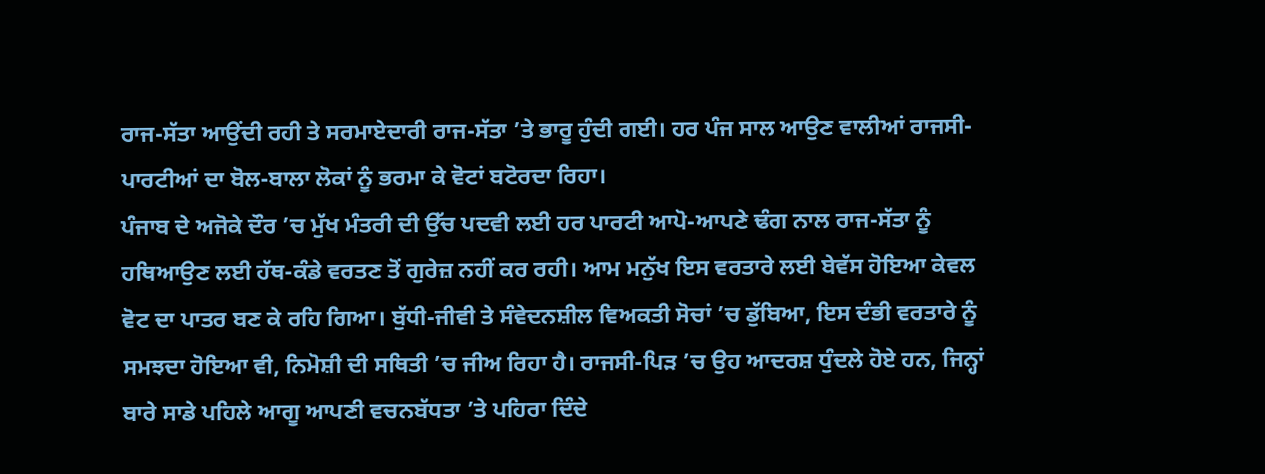ਰਾਜ-ਸੱਤਾ ਆਉਂਦੀ ਰਹੀ ਤੇ ਸਰਮਾਏਦਾਰੀ ਰਾਜ-ਸੱਤਾ ’ਤੇ ਭਾਰੂ ਹੁੰਦੀ ਗਈ। ਹਰ ਪੰਜ ਸਾਲ ਆਉਣ ਵਾਲੀਆਂ ਰਾਜਸੀ-ਪਾਰਟੀਆਂ ਦਾ ਬੋਲ-ਬਾਲਾ ਲੋਕਾਂ ਨੂੰ ਭਰਮਾ ਕੇ ਵੋਟਾਂ ਬਟੋਰਦਾ ਰਿਹਾ।
ਪੰਜਾਬ ਦੇ ਅਜੋਕੇ ਦੌਰ ’ਚ ਮੁੱਖ ਮੰਤਰੀ ਦੀ ਉੱਚ ਪਦਵੀ ਲਈ ਹਰ ਪਾਰਟੀ ਆਪੋ-ਆਪਣੇ ਢੰਗ ਨਾਲ ਰਾਜ-ਸੱਤਾ ਨੂੰ ਹਥਿਆਉਣ ਲਈ ਹੱਥ-ਕੰਡੇ ਵਰਤਣ ਤੋਂ ਗੁਰੇਜ਼ ਨਹੀਂ ਕਰ ਰਹੀ। ਆਮ ਮਨੁੱਖ ਇਸ ਵਰਤਾਰੇ ਲਈ ਬੇਵੱਸ ਹੋਇਆ ਕੇਵਲ ਵੋਟ ਦਾ ਪਾਤਰ ਬਣ ਕੇ ਰਹਿ ਗਿਆ। ਬੁੱਧੀ-ਜੀਵੀ ਤੇ ਸੰਵੇਦਨਸ਼ੀਲ ਵਿਅਕਤੀ ਸੋਚਾਂ ’ਚ ਡੁੱਬਿਆ, ਇਸ ਦੰਭੀ ਵਰਤਾਰੇ ਨੂੰ ਸਮਝਦਾ ਹੋਇਆ ਵੀ, ਨਿਮੋਸ਼ੀ ਦੀ ਸਥਿਤੀ ’ਚ ਜੀਅ ਰਿਹਾ ਹੈ। ਰਾਜਸੀ-ਪਿੜ ’ਚ ਉਹ ਆਦਰਸ਼ ਧੁੰਦਲੇ ਹੋਏ ਹਨ, ਜਿਨ੍ਹਾਂ ਬਾਰੇ ਸਾਡੇ ਪਹਿਲੇ ਆਗੂ ਆਪਣੀ ਵਚਨਬੱਧਤਾ ’ਤੇ ਪਹਿਰਾ ਦਿੰਦੇ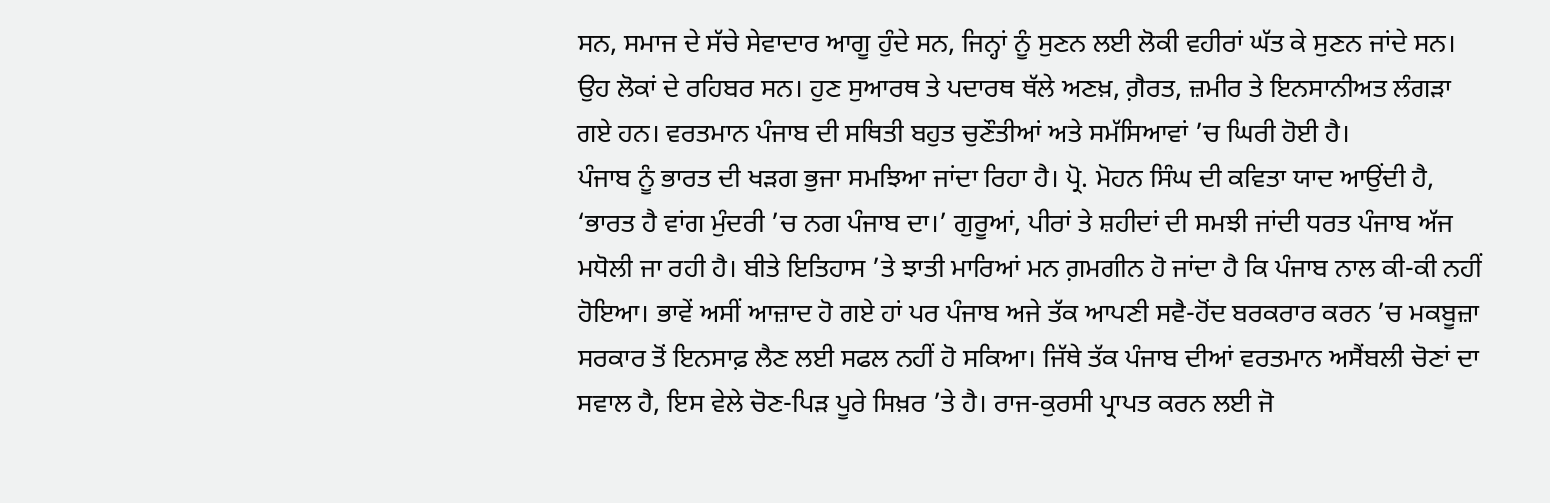ਸਨ, ਸਮਾਜ ਦੇ ਸੱਚੇ ਸੇਵਾਦਾਰ ਆਗੂ ਹੁੰਦੇ ਸਨ, ਜਿਨ੍ਹਾਂ ਨੂੰ ਸੁਣਨ ਲਈ ਲੋਕੀ ਵਹੀਰਾਂ ਘੱਤ ਕੇ ਸੁਣਨ ਜਾਂਦੇ ਸਨ। ਉਹ ਲੋਕਾਂ ਦੇ ਰਹਿਬਰ ਸਨ। ਹੁਣ ਸੁਆਰਥ ਤੇ ਪਦਾਰਥ ਥੱਲੇ ਅਣਖ਼, ਗ਼ੈਰਤ, ਜ਼ਮੀਰ ਤੇ ਇਨਸਾਨੀਅਤ ਲੰਗੜਾ ਗਏ ਹਨ। ਵਰਤਮਾਨ ਪੰਜਾਬ ਦੀ ਸਥਿਤੀ ਬਹੁਤ ਚੁਣੌਤੀਆਂ ਅਤੇ ਸਮੱਸਿਆਵਾਂ ’ਚ ਘਿਰੀ ਹੋਈ ਹੈ।
ਪੰਜਾਬ ਨੂੰ ਭਾਰਤ ਦੀ ਖੜਗ ਭੁਜਾ ਸਮਝਿਆ ਜਾਂਦਾ ਰਿਹਾ ਹੈ। ਪ੍ਰੋ. ਮੋਹਨ ਸਿੰਘ ਦੀ ਕਵਿਤਾ ਯਾਦ ਆਉਂਦੀ ਹੈ, ‘ਭਾਰਤ ਹੈ ਵਾਂਗ ਮੁੰਦਰੀ ’ਚ ਨਗ ਪੰਜਾਬ ਦਾ।’ ਗੁਰੂਆਂ, ਪੀਰਾਂ ਤੇ ਸ਼ਹੀਦਾਂ ਦੀ ਸਮਝੀ ਜਾਂਦੀ ਧਰਤ ਪੰਜਾਬ ਅੱਜ ਮਧੋਲੀ ਜਾ ਰਹੀ ਹੈ। ਬੀਤੇ ਇਤਿਹਾਸ ’ਤੇ ਝਾਤੀ ਮਾਰਿਆਂ ਮਨ ਗ਼ਮਗੀਨ ਹੋ ਜਾਂਦਾ ਹੈ ਕਿ ਪੰਜਾਬ ਨਾਲ ਕੀ-ਕੀ ਨਹੀਂ ਹੋਇਆ। ਭਾਵੇਂ ਅਸੀਂ ਆਜ਼ਾਦ ਹੋ ਗਏ ਹਾਂ ਪਰ ਪੰਜਾਬ ਅਜੇ ਤੱਕ ਆਪਣੀ ਸਵੈ-ਹੋਂਦ ਬਰਕਰਾਰ ਕਰਨ ’ਚ ਮਕਬੂਜ਼ਾ ਸਰਕਾਰ ਤੋਂ ਇਨਸਾਫ਼ ਲੈਣ ਲਈ ਸਫਲ ਨਹੀਂ ਹੋ ਸਕਿਆ। ਜਿੱਥੇ ਤੱਕ ਪੰਜਾਬ ਦੀਆਂ ਵਰਤਮਾਨ ਅਸੈਂਬਲੀ ਚੋਣਾਂ ਦਾ ਸਵਾਲ ਹੈ, ਇਸ ਵੇਲੇ ਚੋਣ-ਪਿੜ ਪੂਰੇ ਸਿਖ਼ਰ ’ਤੇ ਹੈ। ਰਾਜ-ਕੁਰਸੀ ਪ੍ਰਾਪਤ ਕਰਨ ਲਈ ਜੋ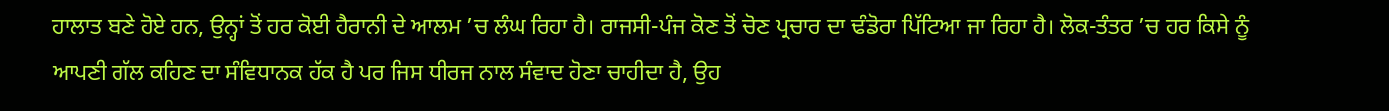ਹਾਲਾਤ ਬਣੇ ਹੋਏ ਹਨ, ਉਨ੍ਹਾਂ ਤੋਂ ਹਰ ਕੋਈ ਹੈਰਾਨੀ ਦੇ ਆਲਮ ’ਚ ਲੰਘ ਰਿਹਾ ਹੈ। ਰਾਜਸੀ-ਪੰਜ ਕੋਣ ਤੋਂ ਚੋਣ ਪ੍ਰਚਾਰ ਦਾ ਢੰਡੋਰਾ ਪਿੱਟਿਆ ਜਾ ਰਿਹਾ ਹੈ। ਲੋਕ-ਤੰਤਰ ’ਚ ਹਰ ਕਿਸੇ ਨੂੰ ਆਪਣੀ ਗੱਲ ਕਹਿਣ ਦਾ ਸੰਵਿਧਾਨਕ ਹੱਕ ਹੈ ਪਰ ਜਿਸ ਧੀਰਜ ਨਾਲ ਸੰਵਾਦ ਹੋਣਾ ਚਾਹੀਦਾ ਹੈ, ਉਹ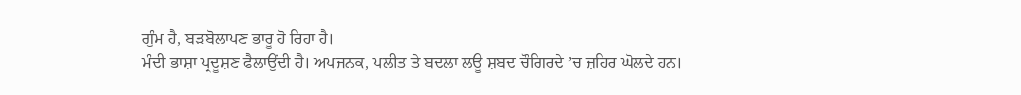ਗੁੰਮ ਹੈ, ਬੜਬੋਲਾਪਣ ਭਾਰੂ ਹੋ ਰਿਹਾ ਹੈ।
ਮੰਦੀ ਭਾਸ਼ਾ ਪ੍ਰਦੂਸ਼ਣ ਫੈਲਾਉਂਦੀ ਹੈ। ਅਪਜਨਕ, ਪਲੀਤ ਤੇ ਬਦਲਾ ਲਊ ਸ਼ਬਦ ਚੌਗਿਰਦੇ ’ਚ ਜ਼ਹਿਰ ਘੋਲਦੇ ਹਨ।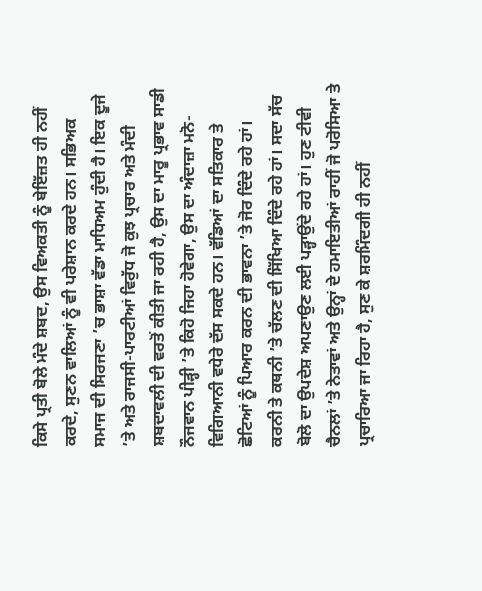ਕਿਸੇ ਪ੍ਰਤੀ ਬੋਲੇ ਮੰਦੇ ਸ਼ਬਦ, ਉਸ ਵਿਅਕਤੀ ਨੂੰ ਬੇਇੱਜ਼ਤ ਹੀ ਨਹੀਂ ਕਰਦੇ, ਸੁਣਨ ਵਾਲਿਆਂ ਨੂੰ ਵੀ ਪਰੇਸ਼ਾਨ ਕਰਦੇ ਹਨ। ਸਭਿਅਕ ਸਮਾਜ ਦੀ ਸਿਰਜਣਾ ’ਚ ਭਾਸ਼ਾ ਵੱਡਾ ਮਾਧਿਅਮ ਹੁੰਦੀ ਹੈ। ਇਕ ਦੂਜੇ ’ਤੇ ਅਤੇ ਰਾਜਸੀ-ਪਾਰਟੀਆਂ ਵਿਰੁੱਧ ਜੋ ਕੁਝ ਪ੍ਰਚਾਰ ਅਤੇ ਮੰਦੀ ਸ਼ਬਦਾਵਲੀ ਦੀ ਵਰਤੋਂ ਕੀਤੀ ਜਾ ਰਹੀ ਹੈ, ਉਸ ਦਾ ਮਾਰੂ ਪ੍ਰਭਾਵ ਸਾਡੀ ਨੌਜਵਾਨ ਪੀੜ੍ਹੀ ’ਤੇ ਕਿਹੋ ਜਿਹਾ ਹੋਵੇਗਾ, ਉਸ ਦਾ ਅੰਦਾਜ਼ਾ ਮਨੋ-ਵਿਗਿਆਨੀ ਵਧੇਰੇ ਦੱਸ ਸਕਦੇ ਹਨ। ਵੱਡਿਆਂ ਦਾ ਸਤਿਕਾਰ ਤੇ ਛੋਟਿਆਂ ਨੂੰ ਪਿਆਰ ਕਰਨ ਦੀ ਭਾਵਨਾ ’ਤੇ ਜੋਰ ਦਿੰਦੇ ਰਹੇ ਹਾਂ। ਕਰਨੀ ਤੇ ਕਥਨੀ ’ਤੇ ਚੱਲਣ ਦੀ ਸਿੱਖਿਆ ਦਿੰਦੇ ਰਹੇ ਹਾਂ। ਸਦਾ ਸੱਚ ਬੋਲੋ ਦਾ ਉਪਦੇਸ਼ ਅਪਣਾਉਣ ਲਈ ਪੜ੍ਹਾਉਂਦੇ ਰਹੇ ਹਾਂ। ਹੁਣ ਟੀਵੀ ਚੈਨਲਾਂ ’ਤੇ ਨੇਤਾਵਾਂ ਅਤੇ ਉਨ੍ਹਾਂ ਦੇ ਹਮਾਇਤੀਆਂ ਰਾਹੀਂ ਜੋ ਪਰੋਸਿਆ ਤੇ ਪ੍ਰਚਾਰਿਆ ਜਾ ਰਿਹਾ ਹੈ, ਸੁਣ ਕੇ ਸ਼ਰਮਿੰਦਗੀ ਹੀ ਨਹੀਂ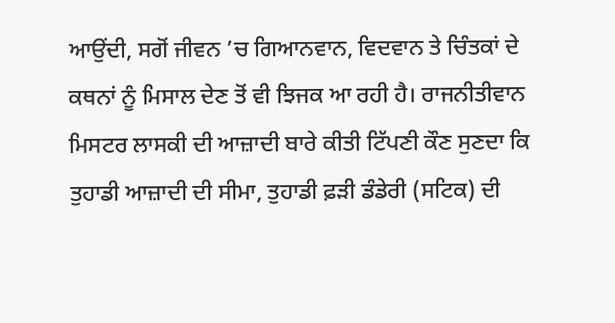ਆਉਂਦੀ, ਸਗੋਂ ਜੀਵਨ ’ਚ ਗਿਆਨਵਾਨ, ਵਿਦਵਾਨ ਤੇ ਚਿੰਤਕਾਂ ਦੇ ਕਥਨਾਂ ਨੂੰ ਮਿਸਾਲ ਦੇਣ ਤੋਂ ਵੀ ਝਿਜਕ ਆ ਰਹੀ ਹੈ। ਰਾਜਨੀਤੀਵਾਨ ਮਿਸਟਰ ਲਾਸਕੀ ਦੀ ਆਜ਼ਾਦੀ ਬਾਰੇ ਕੀਤੀ ਟਿੱਪਣੀ ਕੌਣ ਸੁਣਦਾ ਕਿ ਤੁਹਾਡੀ ਆਜ਼ਾਦੀ ਦੀ ਸੀਮਾ, ਤੁਹਾਡੀ ਫ਼ੜੀ ਡੰਡੇਰੀ (ਸਟਿਕ) ਦੀ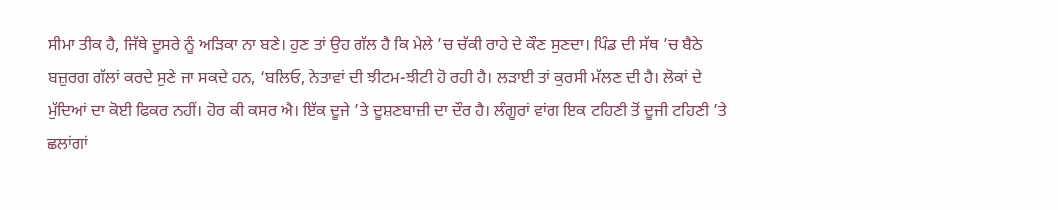ਸੀਮਾ ਤੀਕ ਹੈ, ਜਿੱਥੇ ਦੂਸਰੇ ਨੂੰ ਅੜਿਕਾ ਨਾ ਬਣੇ। ਹੁਣ ਤਾਂ ਉਹ ਗੱਲ ਹੈ ਕਿ ਮੇਲੇ ’ਚ ਚੱਕੀ ਰਾਹੇ ਦੇ ਕੌਣ ਸੁਣਦਾ। ਪਿੰਡ ਦੀ ਸੱਥ ’ਚ ਬੈਠੇ ਬਜ਼ੁਰਗ ਗੱਲਾਂ ਕਰਦੇ ਸੁਣੇ ਜਾ ਸਕਦੇ ਹਨ, ‘ਬਲਿਓ, ਨੇਤਾਵਾਂ ਦੀ ਝੀਟਮ-ਝੀਟੀ ਹੋ ਰਹੀ ਹੈ। ਲੜਾਈ ਤਾਂ ਕੁਰਸੀ ਮੱਲਣ ਦੀ ਹੈ। ਲੋਕਾਂ ਦੇ ਮੁੱਦਿਆਂ ਦਾ ਕੋਈ ਫਿਕਰ ਨਹੀਂ। ਹੋਰ ਕੀ ਕਸਰ ਐ। ਇੱਕ ਦੂਜੇ ’ਤੇ ਦੂਸ਼ਣਬਾਜ਼ੀ ਦਾ ਦੌਰ ਹੈ। ਲੰਗੂਰਾਂ ਵਾਂਗ ਇਕ ਟਹਿਣੀ ਤੋਂ ਦੂਜੀ ਟਹਿਣੀ ’ਤੇ ਛਲਾਂਗਾਂ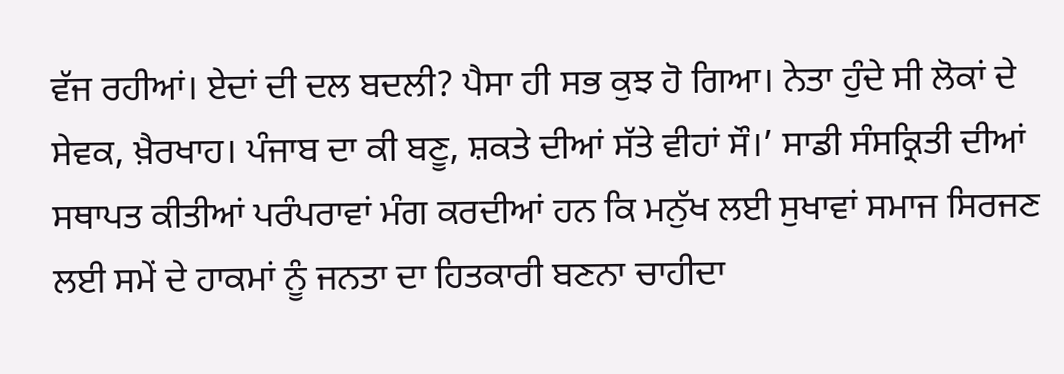ਵੱਜ ਰਹੀਆਂ। ਏਦਾਂ ਦੀ ਦਲ ਬਦਲੀ? ਪੈਸਾ ਹੀ ਸਭ ਕੁਝ ਹੋ ਗਿਆ। ਨੇਤਾ ਹੁੰਦੇ ਸੀ ਲੋਕਾਂ ਦੇ ਸੇਵਕ, ਖ਼ੈਰਖਾਹ। ਪੰਜਾਬ ਦਾ ਕੀ ਬਣੂ, ਸ਼ਕਤੇ ਦੀਆਂ ਸੱਤੇ ਵੀਹਾਂ ਸੌ।’ ਸਾਡੀ ਸੰਸਕ੍ਰਿਤੀ ਦੀਆਂ ਸਥਾਪਤ ਕੀਤੀਆਂ ਪਰੰਪਰਾਵਾਂ ਮੰਗ ਕਰਦੀਆਂ ਹਨ ਕਿ ਮਨੁੱਖ ਲਈ ਸੁਖਾਵਾਂ ਸਮਾਜ ਸਿਰਜਣ ਲਈ ਸਮੇਂ ਦੇ ਹਾਕਮਾਂ ਨੂੰ ਜਨਤਾ ਦਾ ਹਿਤਕਾਰੀ ਬਣਨਾ ਚਾਹੀਦਾ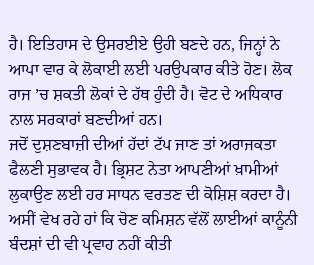ਹੈ। ਇਤਿਹਾਸ ਦੇ ਉਸਰਈਏ ਉਹੀ ਬਣਦੇ ਹਨ, ਜਿਨ੍ਹਾਂ ਨੇ ਆਪਾ ਵਾਰ ਕੇ ਲੋਕਾਈ ਲਈ ਪਰਉਪਕਾਰ ਕੀਤੇ ਹੋਣ। ਲੋਕ ਰਾਜ ’ਚ ਸ਼ਕਤੀ ਲੋਕਾਂ ਦੇ ਹੱਥ ਹੁੰਦੀ ਹੈ। ਵੋਟ ਦੇ ਅਧਿਕਾਰ ਨਾਲ ਸਰਕਾਰਾਂ ਬਣਦੀਆਂ ਹਨ।
ਜਦੋਂ ਦੁਸ਼ਣਬਾਜ਼ੀ ਦੀਆਂ ਹੱਦਾਂ ਟੱਪ ਜਾਣ ਤਾਂ ਅਰਾਜਕਤਾ ਫੈਲਣੀ ਸੁਭਾਵਕ ਹੈ। ਭ੍ਰਿਸ਼ਟ ਨੇਤਾ ਆਪਣੀਆਂ ਖ਼ਾਮੀਆਂ ਲੁਕਾਉਣ ਲਈ ਹਰ ਸਾਧਨ ਵਰਤਣ ਦੀ ਕੋਸ਼ਿਸ਼ ਕਰਦਾ ਹੈ। ਅਸੀਂ ਵੇਖ ਰਹੇ ਹਾਂ ਕਿ ਚੋਣ ਕਮਿਸ਼ਨ ਵੱਲੋਂ ਲਾਈਆਂ ਕਾਨੂੰਨੀ ਬੰਦਸ਼ਾਂ ਦੀ ਵੀ ਪ੍ਰਵਾਹ ਨਹੀਂ ਕੀਤੀ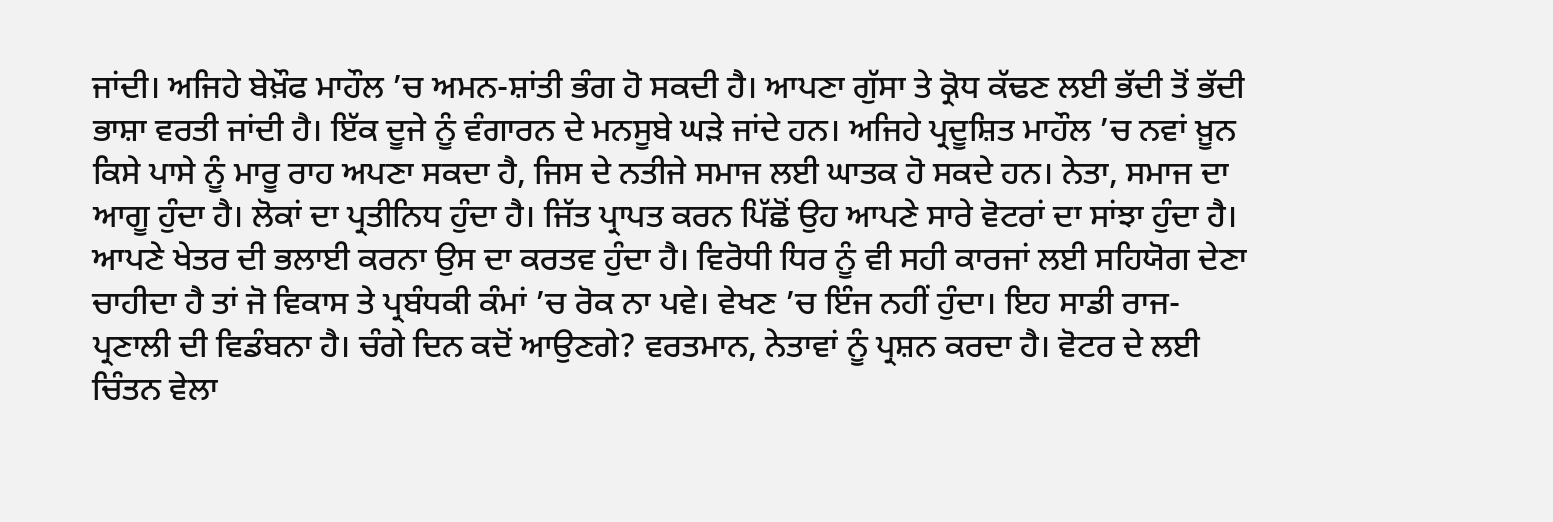ਜਾਂਦੀ। ਅਜਿਹੇ ਬੇਖ਼ੌਫ ਮਾਹੌਲ ’ਚ ਅਮਨ-ਸ਼ਾਂਤੀ ਭੰਗ ਹੋ ਸਕਦੀ ਹੈ। ਆਪਣਾ ਗੁੱਸਾ ਤੇ ਕ੍ਰੋਧ ਕੱਢਣ ਲਈ ਭੱਦੀ ਤੋਂ ਭੱਦੀ ਭਾਸ਼ਾ ਵਰਤੀ ਜਾਂਦੀ ਹੈ। ਇੱਕ ਦੂਜੇ ਨੂੰ ਵੰਗਾਰਨ ਦੇ ਮਨਸੂਬੇ ਘੜੇ ਜਾਂਦੇ ਹਨ। ਅਜਿਹੇ ਪ੍ਰਦੂਸ਼ਿਤ ਮਾਹੌਲ ’ਚ ਨਵਾਂ ਖ਼ੂਨ ਕਿਸੇ ਪਾਸੇ ਨੂੰ ਮਾਰੂ ਰਾਹ ਅਪਣਾ ਸਕਦਾ ਹੈ, ਜਿਸ ਦੇ ਨਤੀਜੇ ਸਮਾਜ ਲਈ ਘਾਤਕ ਹੋ ਸਕਦੇ ਹਨ। ਨੇਤਾ, ਸਮਾਜ ਦਾ ਆਗੂ ਹੁੰਦਾ ਹੈ। ਲੋਕਾਂ ਦਾ ਪ੍ਰਤੀਨਿਧ ਹੁੰਦਾ ਹੈ। ਜਿੱਤ ਪ੍ਰਾਪਤ ਕਰਨ ਪਿੱਛੋਂ ਉਹ ਆਪਣੇ ਸਾਰੇ ਵੋਟਰਾਂ ਦਾ ਸਾਂਝਾ ਹੁੰਦਾ ਹੈ। ਆਪਣੇ ਖੇਤਰ ਦੀ ਭਲਾਈ ਕਰਨਾ ਉਸ ਦਾ ਕਰਤਵ ਹੁੰਦਾ ਹੈ। ਵਿਰੋਧੀ ਧਿਰ ਨੂੰ ਵੀ ਸਹੀ ਕਾਰਜਾਂ ਲਈ ਸਹਿਯੋਗ ਦੇਣਾ ਚਾਹੀਦਾ ਹੈ ਤਾਂ ਜੋ ਵਿਕਾਸ ਤੇ ਪ੍ਰਬੰਧਕੀ ਕੰਮਾਂ ’ਚ ਰੋਕ ਨਾ ਪਵੇ। ਵੇਖਣ ’ਚ ਇੰਜ ਨਹੀਂ ਹੁੰਦਾ। ਇਹ ਸਾਡੀ ਰਾਜ-ਪ੍ਰਣਾਲੀ ਦੀ ਵਿਡੰਬਨਾ ਹੈ। ਚੰਗੇ ਦਿਨ ਕਦੋਂ ਆਉਣਗੇ? ਵਰਤਮਾਨ, ਨੇਤਾਵਾਂ ਨੂੰ ਪ੍ਰਸ਼ਨ ਕਰਦਾ ਹੈ। ਵੋਟਰ ਦੇ ਲਈ ਚਿੰਤਨ ਵੇਲਾ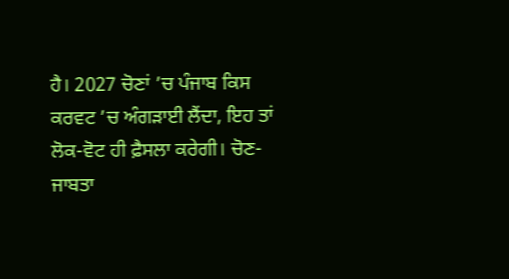ਹੈ। 2027 ਚੋਣਾਂ ’ਚ ਪੰਜਾਬ ਕਿਸ ਕਰਵਟ ’ਚ ਅੰਗੜਾਈ ਲੈਂਦਾ, ਇਹ ਤਾਂ ਲੋਕ-ਵੋਟ ਹੀ ਫ਼ੈਸਲਾ ਕਰੇਗੀ। ਚੋਣ-ਜਾਬਤਾ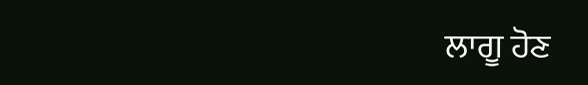ਲਾਗੂ ਹੋਣ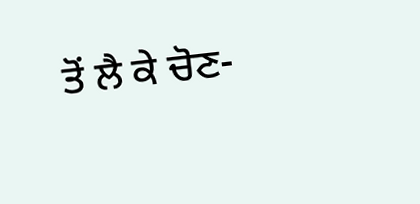ਤੋਂ ਲੈ ਕੇ ਚੋਣ-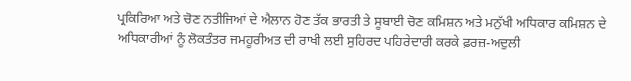ਪ੍ਰਕਿਰਿਆ ਅਤੇ ਚੋਣ ਨਤੀਜਿਆਂ ਦੇ ਐਲਾਨ ਹੋਣ ਤੱਕ ਭਾਰਤੀ ਤੇ ਸੂਬਾਈ ਚੋਣ ਕਮਿਸ਼ਨ ਅਤੇ ਮਨੁੱਖੀ ਅਧਿਕਾਰ ਕਮਿਸ਼ਨ ਦੇ ਅਧਿਕਾਰੀਆਂ ਨੂੰ ਲੋਕਤੰਤਰ ਜਮਹੂਰੀਅਤ ਦੀ ਰਾਖੀ ਲਈ ਸੁਹਿਰਦ ਪਹਿਰੇਦਾਰੀ ਕਰਕੇ ਫ਼ਰਜ਼-ਅਦੁਲੀ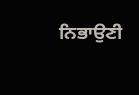ਨਿਭਾਉਣੀ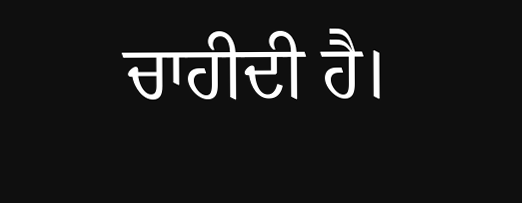ਚਾਹੀਦੀ ਹੈ।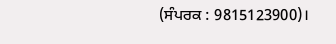(ਸੰਪਰਕ : 9815123900)।